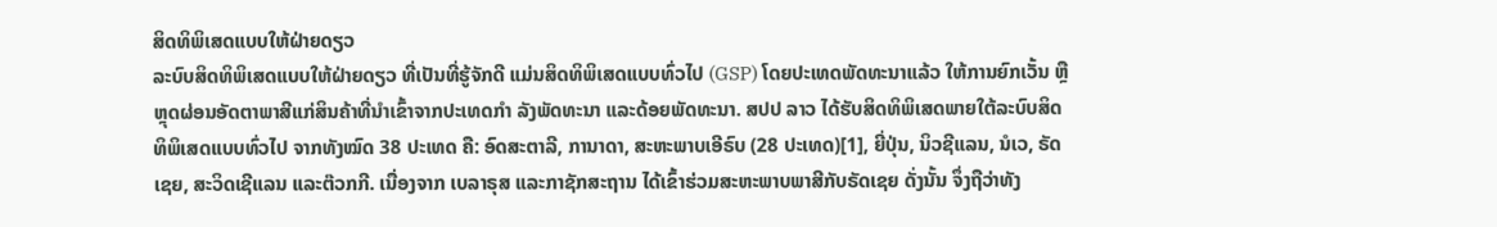ສິດທິພິເສດແບບໃຫ້ຝ່າຍດຽວ
ລະບົບສິດທິພິເສດແບບໃຫ້ຝ່າຍດຽວ ທີ່ເປັນທີ່ຮູ້ຈັກດີ ແມ່ນສິດທິພິເສດແບບທົ່ວໄປ (GSP) ໂດຍປະເທດພັດທະນາແລ້ວ ໃຫ້ການຍົກເວັ້ນ ຫຼືຫຼຸດຜ່ອນອັດຕາພາສີແກ່ສິນຄ້າທີ່ນຳເຂົ້າຈາກປະເທດກໍາ ລັງພັດທະນາ ແລະດ້ອຍພັດທະນາ. ສປປ ລາວ ໄດ້ຮັບສິດທິພິເສດພາຍໃຕ້ລະບົບສິດທິພິເສດແບບທົ່ວໄປ ຈາກທັງໝົດ 38 ປະເທດ ຄື: ອົດສະຕາລີ, ການາດາ, ສະຫະພາບເອີຣົບ (28 ປະເທດ)[1], ຍີ່ປຸ່ນ, ນິວຊີແລນ, ນໍເວ, ຣັດເຊຍ, ສະວິດເຊີແລນ ແລະຕ໊ວກກີ. ເນື່ອງຈາກ ເບລາຣຸສ ແລະກາຊັກສະຖານ ໄດ້ເຂົ້າຮ່ວມສະຫະພາບພາສີກັບຣັດເຊຍ ດັ່ງນັ້ນ ຈຶ່ງຖືວ່າທັງ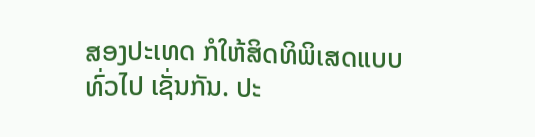ສອງປະເທດ ກໍໃຫ້ສິດທິພິເສດແບບທົ່ວໄປ ເຊັ່ນກັນ. ປະ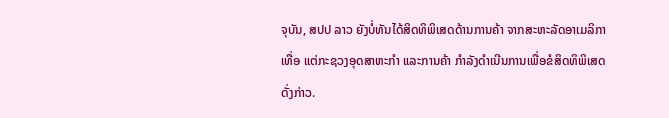ຈຸບັນ, ສປປ ລາວ ຍັງບໍ່ທັນໄດ້ສິດທິພິເສດດ້ານການຄ້າ ຈາກສະຫະລັດອາເມລິກາເທື່ອ ແຕ່ກະຊວງອຸດສາຫະກຳ ແລະການຄ້າ ກຳລັງດຳເນີນການເພື່ອຂໍສິດທິພິເສດດັ່ງກ່າວ.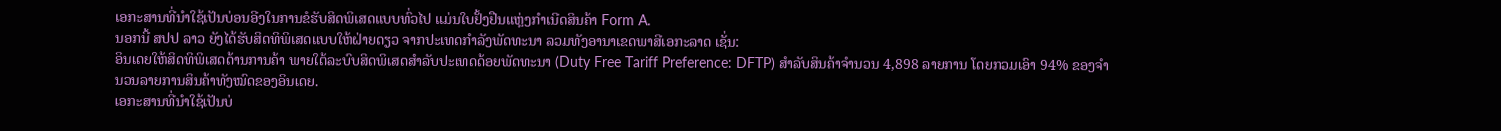ເອກະສານທີ່ນຳໃຊ້ເປັນບ່ອນອີງໃນການຂໍຮັບສິດພິເສດແບບທົ່ວໄປ ແມ່ນໃບຢັ້ງຢືນແຫຼ່ງກຳເນີດສິນຄ້າ Form A.
ນອກນີ້ ສປປ ລາວ ຍັງໄດ້ຮັບສິດທິພິເສດແບບໃຫ້ຝ່າຍດຽວ ຈາກປະເທດກຳລັງພັດທະນາ ລວມທັງອານາເຂດພາສີເອກະລາດ ເຊັ່ນ:
ອິນເດຍໃຫ້ສິດທິພິເສດດ້ານການຄ້າ ພາຍໃຕ້ລະບົບສິດພິເສດສຳລັບປະເທດດ້ອຍພັດທະນາ (Duty Free Tariff Preference: DFTP) ສໍາລັບສິນຄ້າຈຳນວນ 4,898 ລາຍການ ໂດຍກວມເອົາ 94% ຂອງຈຳນວນລາຍການສິນຄ້າທັງໝົດຂອງອິນເດຍ.
ເອກະສານທີ່ນຳໃຊ້ເປັນບ່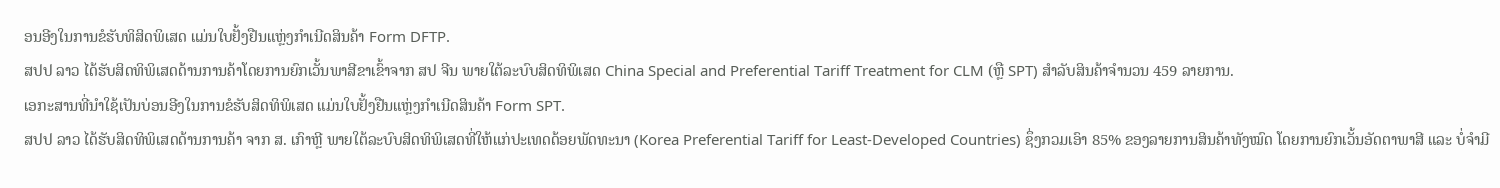ອນອີງໃນການຂໍຮັບທິສິດພິເສດ ແມ່ນໃບຢັ້ງຢືນແຫຼ່ງກຳເນີດສິນຄ້າ Form DFTP.
ສປປ ລາວ ໄດ້ຮັບສິດທິພິເສດດ້ານການຄ້າໂດຍການຍົກເວັ້ນພາສີຂາເຂົ້າຈາກ ສປ ຈີນ ພາຍໃຕ້ລະບົບສິດທິພິເສດ China Special and Preferential Tariff Treatment for CLM (ຫຼື SPT) ສໍາລັບສິນຄ້າຈຳນວນ 459 ລາຍການ.
ເອກະສານທີ່ນຳໃຊ້ເປັນບ່ອນອີງໃນການຂໍຮັບສິດທິພິເສດ ແມ່ນໃບຢັ້ງຢືນແຫຼ່ງກຳເນີດສິນຄ້າ Form SPT.
ສປປ ລາວ ໄດ້ຮັບສິດທິພິເສດດ້ານການຄ້າ ຈາກ ສ. ເກົາຫຼີ ພາຍໃຕ້ລະບົບສິດທິພິເສດທີ່ໃຫ້ແກ່ປະເທດດ້ອຍພັດທະນາ (Korea Preferential Tariff for Least-Developed Countries) ຊຶ່ງກວມເອົາ 85% ຂອງລາຍການສິນຄ້າທັງໝົດ ໂດຍການຍົກເວັ້ນອັດຕາພາສີ ແລະ ບໍ່ຈຳມີ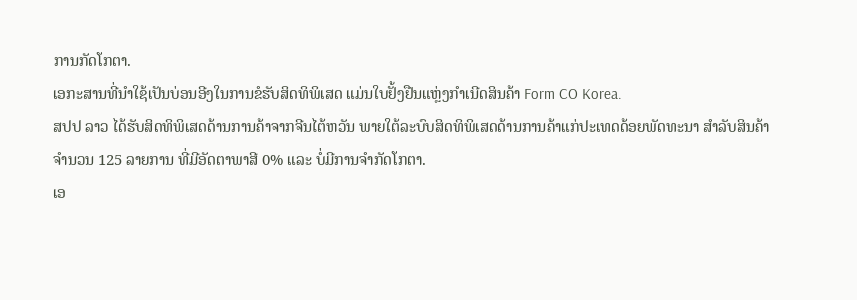ການກັດໂກຕາ.
ເອກະສານທີ່ນຳໃຊ້ເປັນບ່ອນອີງໃນການຂໍຮັບສິດທິພິເສດ ແມ່ນໃບຢັ້ງຢືນແຫຼ່ງກຳເນີດສິນຄ້າ Form CO Korea.
ສປປ ລາວ ໄດ້ຮັບສິດທິພິເສດດ້ານການຄ້າຈາກຈີນໄຕ້ຫວັນ ພາຍໃຕ້ລະບົບສິດທິພິເສດດ້ານການຄ້າແກ່ປະເທດດ້ອຍພັດທະນາ ສໍາລັບສິນຄ້າຈຳນວນ 125 ລາຍການ ທີ່ມີອັດຕາພາສີ 0% ແລະ ບໍ່ມີການຈຳກັດໂກຕາ.
ເອ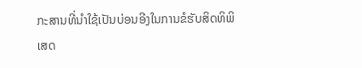ກະສານທີ່ນຳໃຊ້ເປັນບ່ອນອີງໃນການຂໍຮັບສິດທິພິເສດ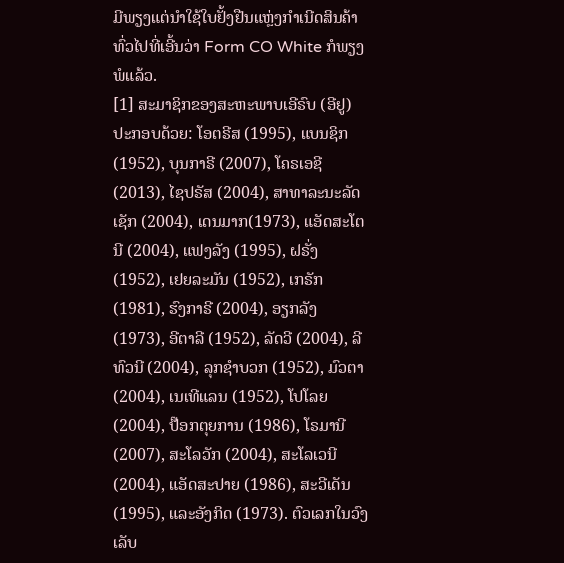ມີພຽງແຕ່ນຳໃຊ້ໃບຢັ້ງຢືນແຫຼ່ງກຳເນີດສິນຄ້າທົ່ວໄປທີ່ເອີ້ນວ່າ Form CO White ກໍພຽງພໍແລ້ວ.
[1] ສະມາຊິກຂອງສະຫະພາບເອີຣົບ (ອີຢູ) ປະກອບດ້ວຍ: ໂອຕຣີສ (1995), ແບນຊິກ (1952), ບຸນກາຣີ (2007), ໂຄຣເອຊີ (2013), ໄຊປຣັສ (2004), ສາທາລະນະລັດເຊັກ (2004), ເດນມາກ(1973), ແອັດສະໂຕນີ (2004), ແຟງລັງ (1995), ຝຣັ່ງ (1952), ເຢຍລະມັນ (1952), ເກຣັກ (1981), ຮົງກາຣີ (2004), ອຽກລັງ (1973), ອີຕາລີ (1952), ລັດວີ (2004), ລີທົວນີ (2004), ລຸກຊຳບວກ (1952), ມົວຕາ (2004), ເນເທີແລນ (1952), ໂປໂລຍ (2004), ປ໊ອກຕຸຍການ (1986), ໂຣມານີ (2007), ສະໂລວັກ (2004), ສະໂລເວນີ (2004), ແອັດສະປາຍ (1986), ສະວີເດັນ (1995), ແລະອັງກິດ (1973). ຕົວເລກໃນວົງເລັບ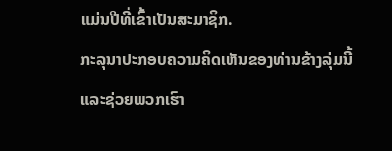ແມ່ນປີທີ່ເຂົ້າເປັນສະມາຊິກ.
ກະລຸນາປະກອບຄວາມຄິດເຫັນຂອງທ່ານຂ້າງລຸ່ມນີ້ ແລະຊ່ວຍພວກເຮົາ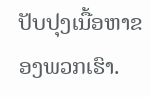ປັບປຸງເນື້ອຫາຂອງພວກເຮົາ.